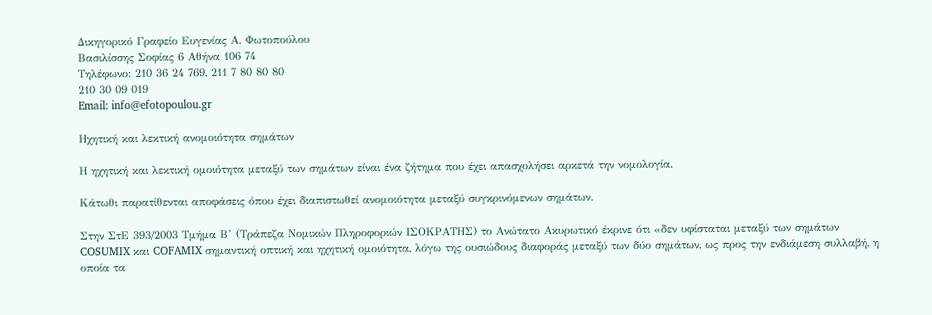Δικηγορικό Γραφείο Ευγενίας Α. Φωτοπούλου
Βασιλίσσης Σοφίας 6 Αθήνα 106 74
Τηλέφωνο: 210 36 24 769, 211 7 80 80 80
210 30 09 019
Email: info@efotopoulou.gr

Ηχητική και λεκτική ανομοιότητα σημάτων

Η ηχητική και λεκτική ομοιότητα μεταξύ των σημάτων είναι ένα ζήτημα που έχει απασχολήσει αρκετά την νομολογία.

Κάτωθι παρατίθενται αποφάσεις όπου έχει διαπιστωθεί ανομοιότητα μεταξύ συγκρινόμενων σημάτων.

Στην ΣτΕ 393/2003 Τμήμα Β’ (Τράπεζα Νομικών Πληροφοριών ΙΣΟΚΡΑΤΗΣ) το Ανώτατο Ακυρωτικό έκρινε ότι «δεν υφίσταται μεταξύ των σημάτων COSUMIX και COFAMIX σημαντική οπτική και ηχητική ομοιότητα, λόγω της ουσιώδους διαφοράς μεταξύ των δύο σημάτων, ως προς την ενδιάμεση συλλαβή, η οποία τα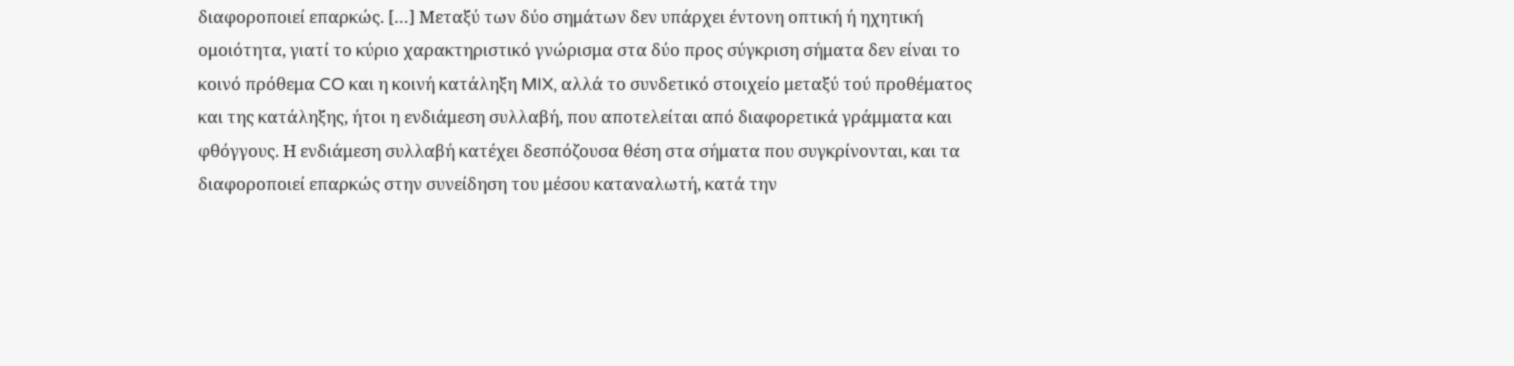διαφοροποιεί επαρκώς. […] Μεταξύ των δύο σημάτων δεν υπάρχει έντονη οπτική ή ηχητική ομοιότητα, γιατί το κύριο χαρακτηριστικό γνώρισμα στα δύο προς σύγκριση σήματα δεν είναι το κοινό πρόθεμα CO και η κοινή κατάληξη MIX, αλλά το συνδετικό στοιχείο μεταξύ τού προθέματος και της κατάληξης, ήτοι η ενδιάμεση συλλαβή, που αποτελείται από διαφορετικά γράμματα και φθόγγους. Η ενδιάμεση συλλαβή κατέχει δεσπόζουσα θέση στα σήματα που συγκρίνονται, και τα διαφοροποιεί επαρκώς στην συνείδηση του μέσου καταναλωτή, κατά την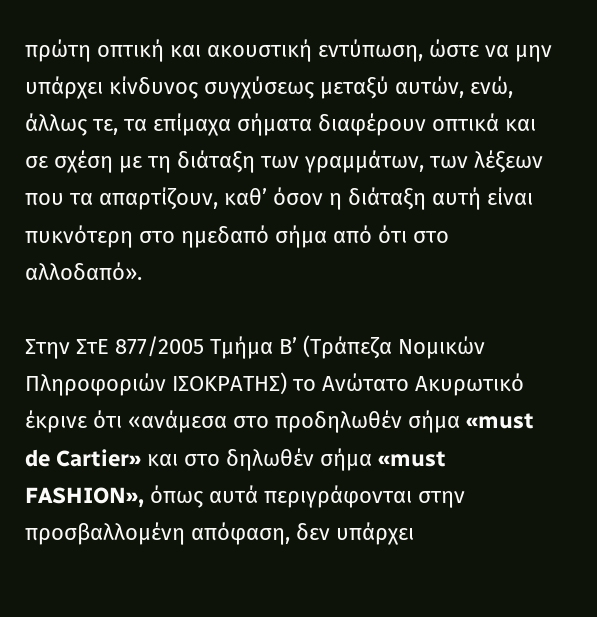πρώτη οπτική και ακουστική εντύπωση, ώστε να μην υπάρχει κίνδυνος συγχύσεως μεταξύ αυτών, ενώ, άλλως τε, τα επίμαχα σήματα διαφέρουν οπτικά και σε σχέση με τη διάταξη των γραμμάτων, των λέξεων που τα απαρτίζουν, καθ’ όσον η διάταξη αυτή είναι πυκνότερη στο ημεδαπό σήμα από ότι στο αλλοδαπό».

Στην ΣτΕ 877/2005 Τμήμα Β’ (Τράπεζα Νομικών Πληροφοριών ΙΣΟΚΡΑΤΗΣ) το Ανώτατο Ακυρωτικό έκρινε ότι «ανάμεσα στο προδηλωθέν σήμα «must de Cartier» και στο δηλωθέν σήμα «must FASHION», όπως αυτά περιγράφονται στην προσβαλλομένη απόφαση, δεν υπάρχει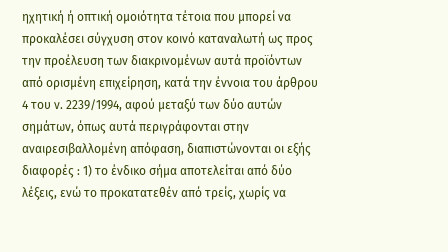ηχητική ή οπτική ομοιότητα τέτοια που μπορεί να προκαλέσει σύγχυση στον κοινό καταναλωτή ως προς την προέλευση των διακρινομένων αυτά προϊόντων από ορισμένη επιχείρηση, κατά την έννοια του άρθρου 4 του ν. 2239/1994, αφού μεταξύ των δύο αυτών σημάτων, όπως αυτά περιγράφονται στην αναιρεσιβαλλομένη απόφαση, διαπιστώνονται οι εξής διαφορές : 1) το ένδικο σήμα αποτελείται από δύο λέξεις, ενώ το προκατατεθέν από τρείς, χωρίς να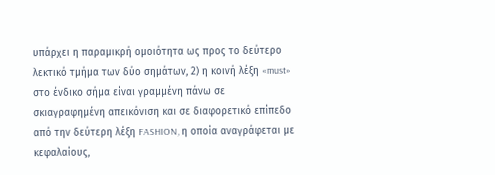υπάρχει η παραμικρή ομοιότητα ως προς το δεύτερο λεκτικό τμήμα των δύο σημάτων, 2) η κοινή λέξη «must» στο ένδικο σήμα είναι γραμμένη πάνω σε σκιαγραφημένη απεικόνιση και σε διαφορετικό επίπεδο από την δεύτερη λέξη FASHION, η οποία αναγράφεται με κεφαλαίους,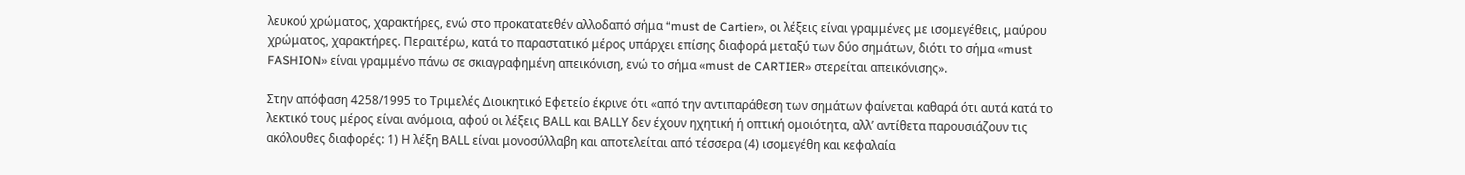λευκού χρώματος, χαρακτήρες, ενώ στο προκατατεθέν αλλοδαπό σήμα “must de Cartier», οι λέξεις είναι γραμμένες με ισομεγέθεις, μαύρου χρώματος, χαρακτήρες. Περαιτέρω, κατά το παραστατικό μέρος υπάρχει επίσης διαφορά μεταξύ των δύο σημάτων, διότι το σήμα «must FASHION» είναι γραμμένο πάνω σε σκιαγραφημένη απεικόνιση, ενώ το σήμα «must de CARTIER» στερείται απεικόνισης».

Στην απόφαση 4258/1995 το Τριμελές Διοικητικό Εφετείο έκρινε ότι «από την αντιπαράθεση των σημάτων φαίνεται καθαρά ότι αυτά κατά το λεκτικό τους μέρος είναι ανόμοια, αφού οι λέξεις ΒΑLL και ΒΑLLΥ δεν έχουν ηχητική ή οπτική ομοιότητα, αλλ’ αντίθετα παρουσιάζουν τις ακόλουθες διαφορές: 1) Η λέξη ΒΑLL είναι μονοσύλλαβη και αποτελείται από τέσσερα (4) ισομεγέθη και κεφαλαία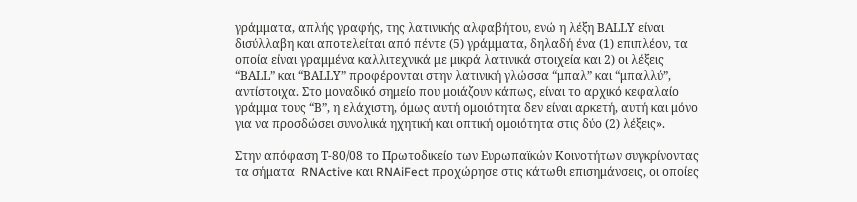γράμματα, απλής γραφής, της λατινικής αλφαβήτου, ενώ η λέξη ΒΑLLΥ είναι δισύλλαβη και αποτελείται από πέντε (5) γράμματα, δηλαδή ένα (1) επιπλέον, τα οποία είναι γραμμένα καλλιτεχνικά με μικρά λατινικά στοιχεία και 2) οι λέξεις “ΒΑLL” και “ΒΑLLΥ” προφέρονται στην λατινική γλώσσα “μπαλ” και “μπαλλύ”, αντίστοιχα. Στο μοναδικό σημείο που μοιάζουν κάπως, είναι το αρχικό κεφαλαίο γράμμα τους “Β”, η ελάχιστη, όμως αυτή ομοιότητα δεν είναι αρκετή, αυτή και μόνο για να προσδώσει συνολικά ηχητική και οπτική ομοιότητα στις δύο (2) λέξεις».

Στην απόφαση Τ-80/08 το Πρωτοδικείο των Ευρωπαϊκών Κοινοτήτων συγκρίνοντας τα σήματα  RNActive και RNAiFect προχώρησε στις κάτωθι επισημάνσεις, οι οποίες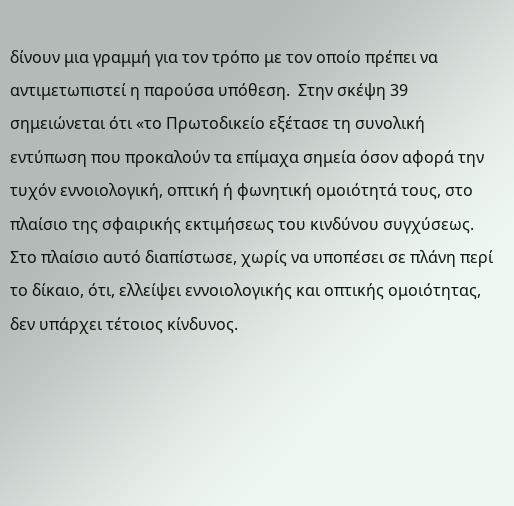δίνουν μια γραμμή για τον τρόπο με τον οποίο πρέπει να αντιμετωπιστεί η παρούσα υπόθεση.  Στην σκέψη 39 σημειώνεται ότι «το Πρωτοδικείο εξέτασε τη συνολική εντύπωση που προκαλούν τα επίμαχα σημεία όσον αφορά την τυχόν εννοιολογική, οπτική ή φωνητική ομοιότητά τους, στο πλαίσιο της σφαιρικής εκτιμήσεως του κινδύνου συγχύσεως. Στο πλαίσιο αυτό διαπίστωσε, χωρίς να υποπέσει σε πλάνη περί το δίκαιο, ότι, ελλείψει εννοιολογικής και οπτικής ομοιότητας, δεν υπάρχει τέτοιος κίνδυνος.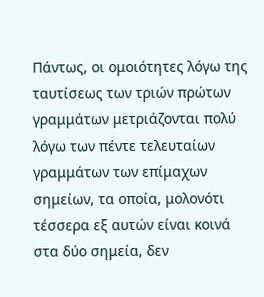Πάντως, οι ομοιότητες λόγω της ταυτίσεως των τριών πρώτων γραμμάτων μετριάζονται πολύ λόγω των πέντε τελευταίων γραμμάτων των επίμαχων σημείων, τα οποία, μολονότι τέσσερα εξ αυτών είναι κοινά στα δύο σημεία, δεν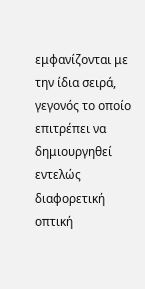εμφανίζονται με την ίδια σειρά, γεγονός το οποίο επιτρέπει να δημιουργηθεί εντελώς διαφορετική οπτική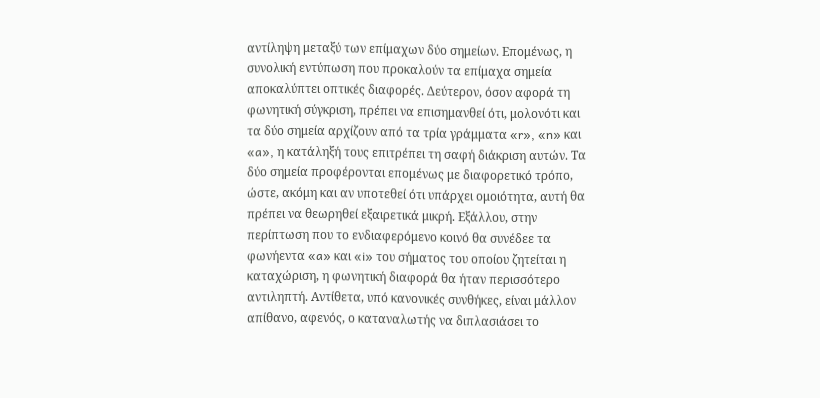αντίληψη μεταξύ των επίμαχων δύο σημείων. Επομένως, η συνολική εντύπωση που προκαλούν τα επίμαχα σημεία αποκαλύπτει οπτικές διαφορές. Δεύτερον, όσον αφορά τη φωνητική σύγκριση, πρέπει να επισημανθεί ότι, μολονότι και τα δύο σημεία αρχίζουν από τα τρία γράμματα «r», «n» και «a», η κατάληξή τους επιτρέπει τη σαφή διάκριση αυτών. Τα δύο σημεία προφέρονται επομένως με διαφορετικό τρόπο, ώστε, ακόμη και αν υποτεθεί ότι υπάρχει ομοιότητα, αυτή θα πρέπει να θεωρηθεί εξαιρετικά μικρή. Εξάλλου, στην περίπτωση που το ενδιαφερόμενο κοινό θα συνέδεε τα φωνήεντα «a» και «i» του σήματος του οποίου ζητείται η καταχώριση, η φωνητική διαφορά θα ήταν περισσότερο αντιληπτή. Αντίθετα, υπό κανονικές συνθήκες, είναι μάλλον απίθανο, αφενός, ο καταναλωτής να διπλασιάσει το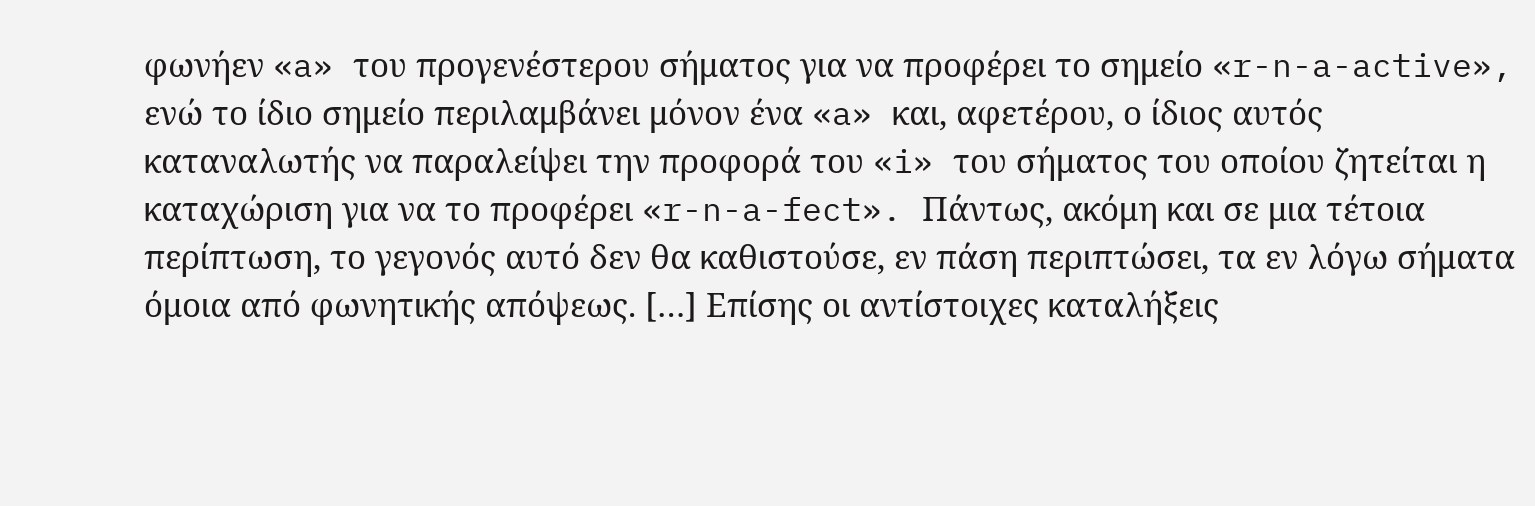φωνήεν «a» του προγενέστερου σήματος για να προφέρει το σημείο «r-n-a-active», ενώ το ίδιο σημείο περιλαμβάνει μόνον ένα «a» και, αφετέρου, ο ίδιος αυτός καταναλωτής να παραλείψει την προφορά του «i» του σήματος του οποίου ζητείται η καταχώριση για να το προφέρει «r-n-a-fect». Πάντως, ακόμη και σε μια τέτοια περίπτωση, το γεγονός αυτό δεν θα καθιστούσε, εν πάση περιπτώσει, τα εν λόγω σήματα όμοια από φωνητικής απόψεως. […] Επίσης οι αντίστοιχες καταλήξεις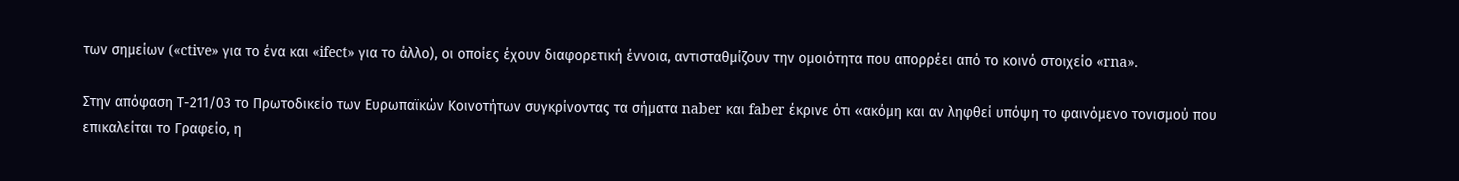των σημείων («ctive» για το ένα και «ifect» για το άλλο), οι οποίες έχουν διαφορετική έννοια, αντισταθμίζουν την ομοιότητα που απορρέει από το κοινό στοιχείο «rna».

Στην απόφαση Τ-211/03 το Πρωτοδικείο των Ευρωπαϊκών Κοινοτήτων συγκρίνοντας τα σήματα naber και faber έκρινε ότι «ακόμη και αν ληφθεί υπόψη το φαινόμενο τονισμού που επικαλείται το Γραφείο, η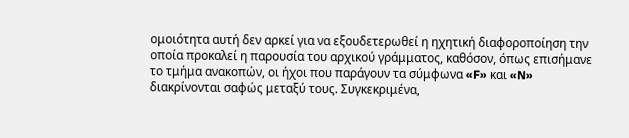ομοιότητα αυτή δεν αρκεί για να εξουδετερωθεί η ηχητική διαφοροποίηση την οποία προκαλεί η παρουσία του αρχικού γράμματος, καθόσον, όπως επισήμανε το τμήμα ανακοπών, οι ήχοι που παράγουν τα σύμφωνα «F» και «N» διακρίνονται σαφώς μεταξύ τους. Συγκεκριμένα,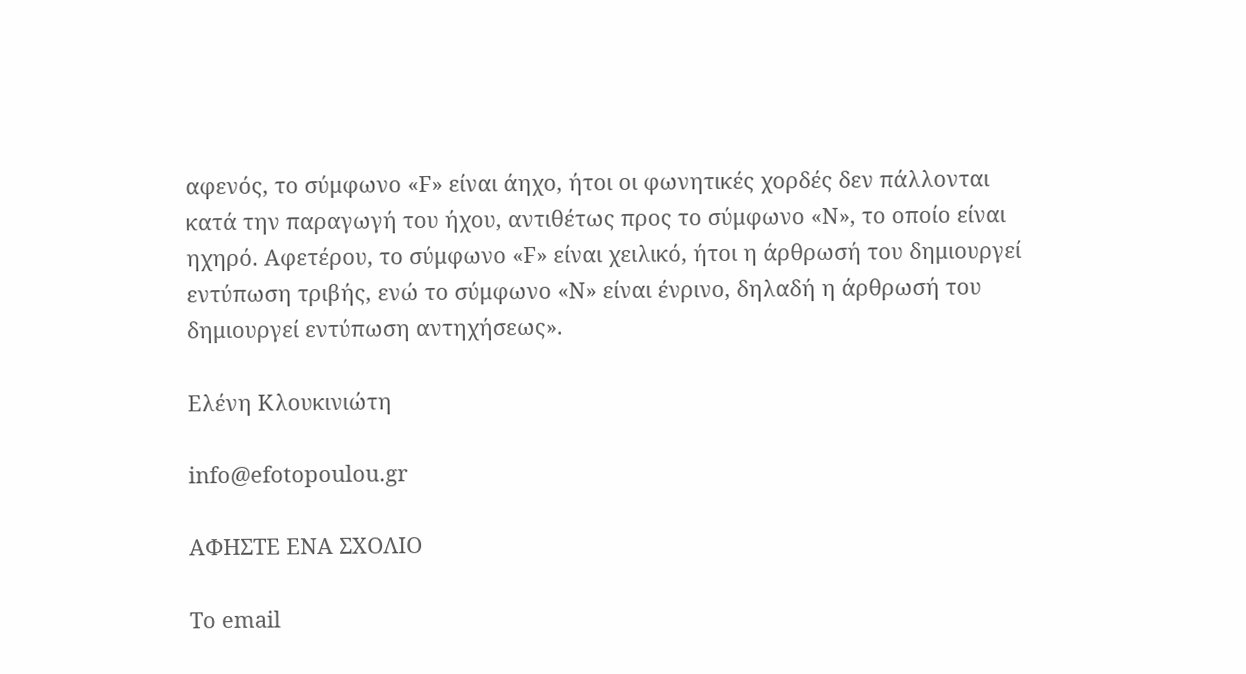αφενός, το σύμφωνο «F» είναι άηχο, ήτοι οι φωνητικές χορδές δεν πάλλονται κατά την παραγωγή του ήχου, αντιθέτως προς το σύμφωνο «N», το οποίο είναι ηχηρό. Αφετέρου, το σύμφωνο «F» είναι χειλικό, ήτοι η άρθρωσή του δημιουργεί εντύπωση τριβής, ενώ το σύμφωνο «N» είναι ένρινο, δηλαδή η άρθρωσή του δημιουργεί εντύπωση αντηχήσεως».

Ελένη Κλουκινιώτη

info@efotopoulou.gr

ΑΦΗΣΤΕ ΕΝΑ ΣΧΟΛΙΟ

Το email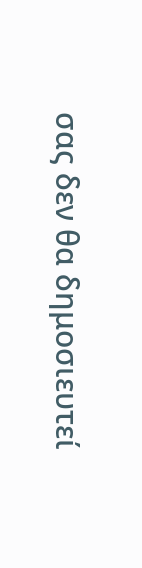σας δεν θα δημοσιευτεί